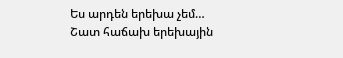Ես արդեն երեխա չեմ…
Շատ հաճախ երեխային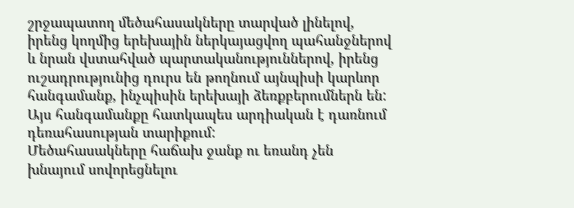շրջապատող մեծահասակները տարված լինելով, իրենց կողմից երեխային ներկայացվող պահանջներով և նրան վստահված պարտականություններով, իրենց ուշադրությունից դուրս են թողնում այնպիսի կարևոր հանգամանք, ինչպիսին երեխայի ձեռքբերումներն են: Այս հանգամանքը հատկապես արդիական է դառնում դեռահասության տարիքում:
Մեծահասակները հաճախ ջանք ու եռանդ չեն խնայում սովորեցնելու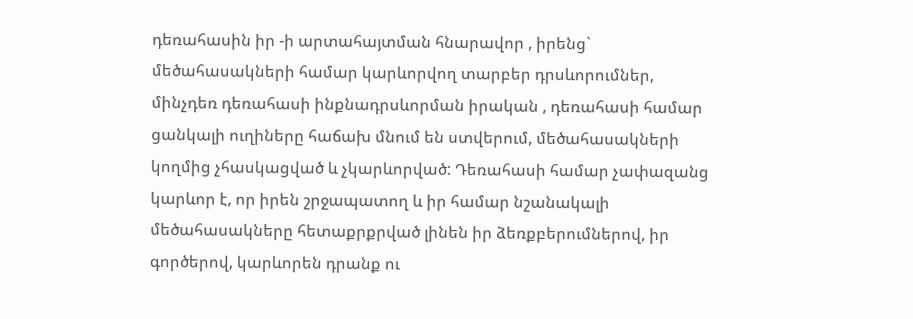դեռահասին իր -ի արտահայտման հնարավոր , իրենց` մեծահասակների համար կարևորվող տարբեր դրսևորումներ, մինչդեռ դեռահասի ինքնադրսևորման իրական , դեռահասի համար ցանկալի ուղիները հաճախ մնում են ստվերում, մեծահասակների կողմից չհասկացված և չկարևորված: Դեռահասի համար չափազանց կարևոր է, որ իրեն շրջապատող և իր համար նշանակալի մեծահասակները հետաքրքրված լինեն իր ձեռքբերումներով, իր գործերով, կարևորեն դրանք ու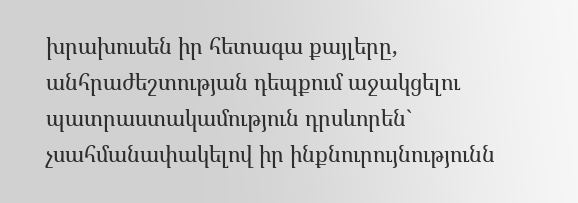խրախուսեն իր հետագա քայլերը, անհրաժեշտության դեպքում աջակցելու պատրաստակամություն դրսևորեն` չսահմանափակելով իր ինքնուրույնությունն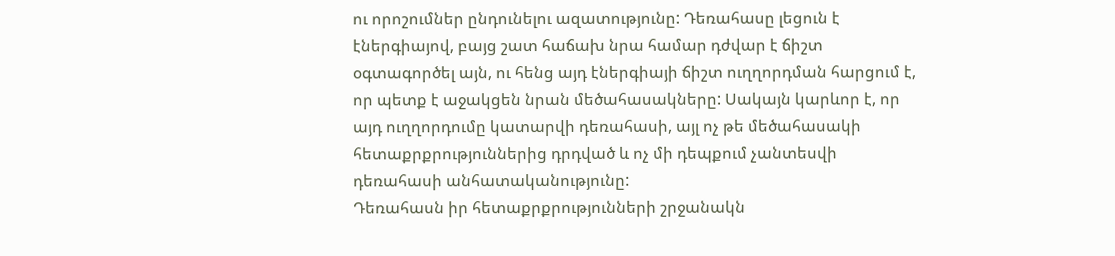ու որոշումներ ընդունելու ազատությունը: Դեռահասը լեցուն է էներգիայով, բայց շատ հաճախ նրա համար դժվար է ճիշտ օգտագործել այն, ու հենց այդ էներգիայի ճիշտ ուղղորդման հարցում է, որ պետք է աջակցեն նրան մեծահասակները: Սակայն կարևոր է, որ այդ ուղղորդումը կատարվի դեռահասի, այլ ոչ թե մեծահասակի հետաքրքրություններից դրդված և ոչ մի դեպքում չանտեսվի դեռահասի անհատականությունը:
Դեռահասն իր հետաքրքրությունների շրջանակն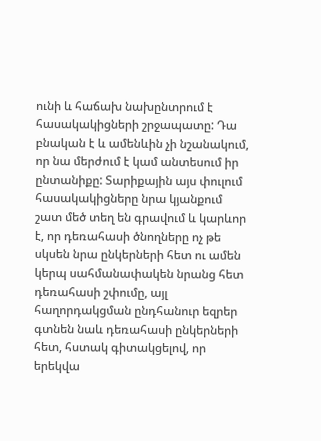ունի և հաճախ նախընտրում է հասակակիցների շրջապատը: Դա բնական է և ամենևին չի նշանակում, որ նա մերժում է կամ անտեսում իր ընտանիքը: Տարիքային այս փուլում հասակակիցները նրա կյանքում շատ մեծ տեղ են գրավում և կարևոր է, որ դեռահասի ծնողները ոչ թե սկսեն նրա ընկերների հետ ու ամեն կերպ սահմանափակեն նրանց հետ դեռահասի շփումը, այլ հաղորդակցման ընդհանուր եզրեր գտնեն նաև դեռահասի ընկերների հետ, հստակ գիտակցելով, որ երեկվա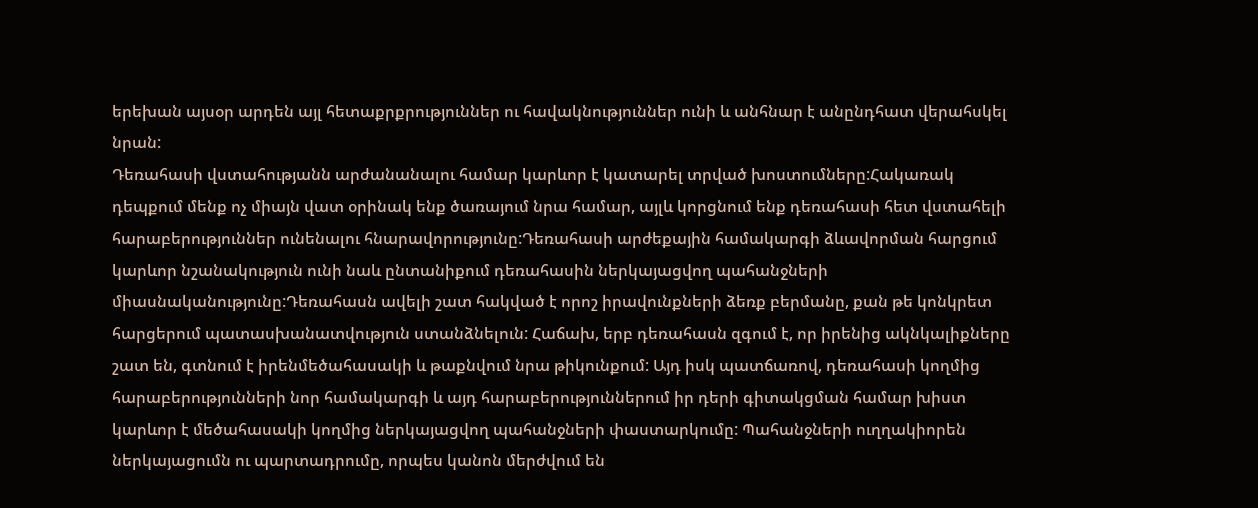երեխան այսօր արդեն այլ հետաքրքրություններ ու հավակնություններ ունի և անհնար է անընդհատ վերահսկել նրան:
Դեռահասի վստահությանն արժանանալու համար կարևոր է կատարել տրված խոստումները:Հակառակ դեպքում մենք ոչ միայն վատ օրինակ ենք ծառայում նրա համար, այլև կորցնում ենք դեռահասի հետ վստահելի հարաբերություններ ունենալու հնարավորությունը:Դեռահասի արժեքային համակարգի ձևավորման հարցում կարևոր նշանակություն ունի նաև ընտանիքում դեռահասին ներկայացվող պահանջների միասնականությունը:Դեռահասն ավելի շատ հակված է որոշ իրավունքների ձեռք բերմանը, քան թե կոնկրետ հարցերում պատասխանատվություն ստանձնելուն: Հաճախ, երբ դեռահասն զգում է, որ իրենից ակնկալիքները շատ են, գտնում է իրենմեծահասակի և թաքնվում նրա թիկունքում: Այդ իսկ պատճառով, դեռահասի կողմից հարաբերությունների նոր համակարգի և այդ հարաբերություններում իր դերի գիտակցման համար խիստ կարևոր է մեծահասակի կողմից ներկայացվող պահանջների փաստարկումը: Պահանջների ուղղակիորեն ներկայացումն ու պարտադրումը, որպես կանոն մերժվում են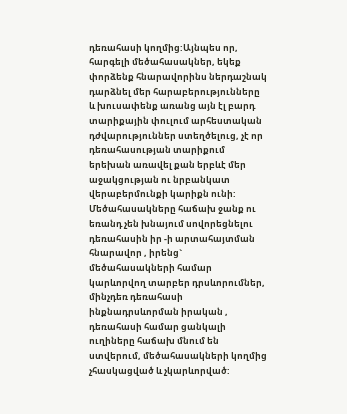դեռահասի կողմից:Այնպես որ, հարգելի մեծահասակներ, եկեք փորձենք հնարավորինս ներդաշնակ դարձնել մեր հարաբերությունները և խուսափենք առանց այն էլ բարդ տարիքային փուլում արհեստական դժվարություններ ստեղծելուց, չէ որ դեռահասության տարիքում երեխան առավել քան երբևէ մեր աջակցության ու նրբանկատ վերաբերմունքի կարիքն ունի:
Մեծահասակները հաճախ ջանք ու եռանդ չեն խնայում սովորեցնելու դեռահասին իր -ի արտահայտման հնարավոր , իրենց` մեծահասակների համար կարևորվող տարբեր դրսևորումներ, մինչդեռ դեռահասի ինքնադրսևորման իրական , դեռահասի համար ցանկալի ուղիները հաճախ մնում են ստվերում, մեծահասակների կողմից չհասկացված և չկարևորված: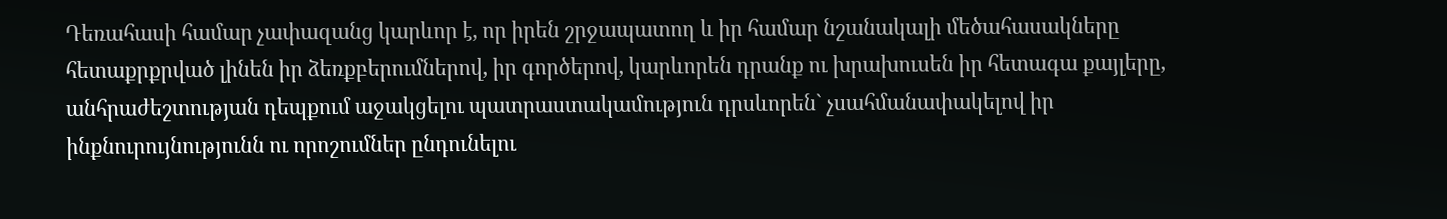Դեռահասի համար չափազանց կարևոր է, որ իրեն շրջապատող և իր համար նշանակալի մեծահասակները հետաքրքրված լինեն իր ձեռքբերումներով, իր գործերով, կարևորեն դրանք ու խրախուսեն իր հետագա քայլերը, անհրաժեշտության դեպքում աջակցելու պատրաստակամություն դրսևորեն` չսահմանափակելով իր ինքնուրույնությունն ու որոշումներ ընդունելու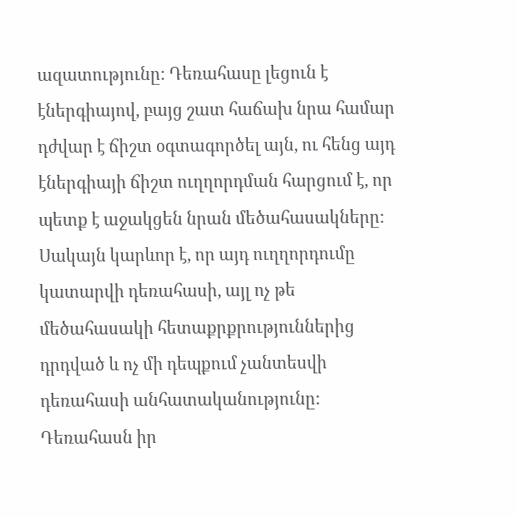ազատությունը: Դեռահասը լեցուն է էներգիայով, բայց շատ հաճախ նրա համար դժվար է ճիշտ օգտագործել այն, ու հենց այդ էներգիայի ճիշտ ուղղորդման հարցում է, որ պետք է աջակցեն նրան մեծահասակները: Սակայն կարևոր է, որ այդ ուղղորդումը կատարվի դեռահասի, այլ ոչ թե մեծահասակի հետաքրքրություններից դրդված և ոչ մի դեպքում չանտեսվի դեռահասի անհատականությունը:
Դեռահասն իր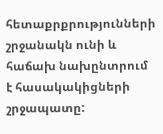հետաքրքրությունների շրջանակն ունի և հաճախ նախընտրում է հասակակիցների շրջապատը: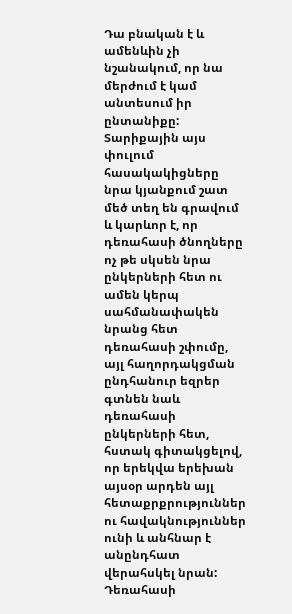Դա բնական է և ամենևին չի նշանակում, որ նա մերժում է կամ անտեսում իր ընտանիքը: Տարիքային այս փուլում հասակակիցները նրա կյանքում շատ մեծ տեղ են գրավում և կարևոր է, որ դեռահասի ծնողները ոչ թե սկսեն նրա ընկերների հետ ու ամեն կերպ սահմանափակեն նրանց հետ դեռահասի շփումը, այլ հաղորդակցման ընդհանուր եզրեր գտնեն նաև դեռահասի ընկերների հետ, հստակ գիտակցելով, որ երեկվա երեխան այսօր արդեն այլ հետաքրքրություններ ու հավակնություններ ունի և անհնար է անընդհատ վերահսկել նրան:
Դեռահասի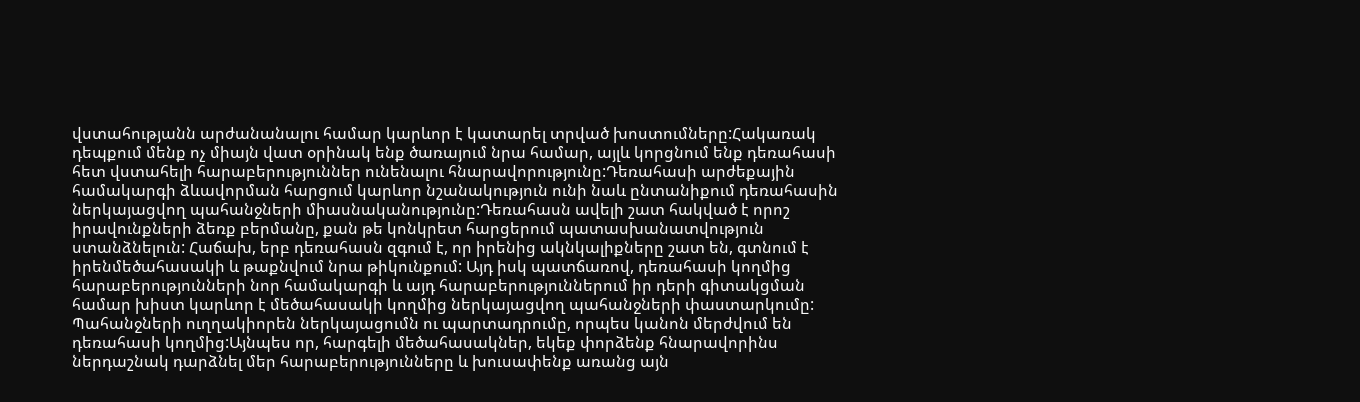վստահությանն արժանանալու համար կարևոր է կատարել տրված խոստումները:Հակառակ դեպքում մենք ոչ միայն վատ օրինակ ենք ծառայում նրա համար, այլև կորցնում ենք դեռահասի հետ վստահելի հարաբերություններ ունենալու հնարավորությունը:Դեռահասի արժեքային համակարգի ձևավորման հարցում կարևոր նշանակություն ունի նաև ընտանիքում դեռահասին ներկայացվող պահանջների միասնականությունը:Դեռահասն ավելի շատ հակված է որոշ իրավունքների ձեռք բերմանը, քան թե կոնկրետ հարցերում պատասխանատվություն ստանձնելուն: Հաճախ, երբ դեռահասն զգում է, որ իրենից ակնկալիքները շատ են, գտնում է իրենմեծահասակի և թաքնվում նրա թիկունքում: Այդ իսկ պատճառով, դեռահասի կողմից հարաբերությունների նոր համակարգի և այդ հարաբերություններում իր դերի գիտակցման համար խիստ կարևոր է մեծահասակի կողմից ներկայացվող պահանջների փաստարկումը: Պահանջների ուղղակիորեն ներկայացումն ու պարտադրումը, որպես կանոն մերժվում են դեռահասի կողմից:Այնպես որ, հարգելի մեծահասակներ, եկեք փորձենք հնարավորինս ներդաշնակ դարձնել մեր հարաբերությունները և խուսափենք առանց այն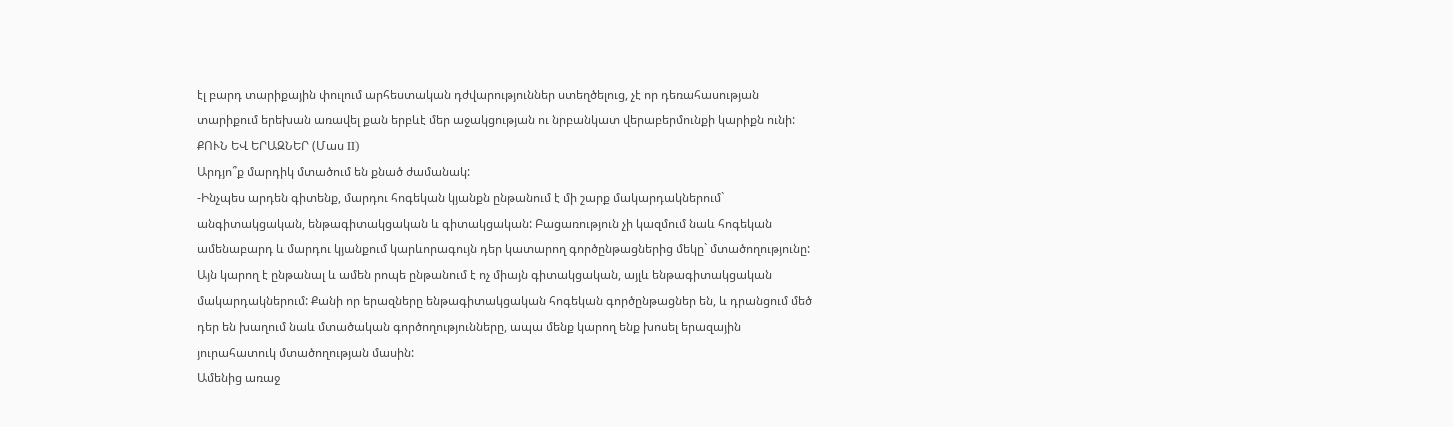էլ բարդ տարիքային փուլում արհեստական դժվարություններ ստեղծելուց, չէ որ դեռահասության տարիքում երեխան առավել քան երբևէ մեր աջակցության ու նրբանկատ վերաբերմունքի կարիքն ունի:
ՔՈՒՆ ԵՎ ԵՐԱԶՆԵՐ (Մաս II)
Արդյո՞ք մարդիկ մտածում են քնած ժամանակ:
-Ինչպես արդեն գիտենք, մարդու հոգեկան կյանքն ընթանում է մի շարք մակարդակներում` անգիտակցական, ենթագիտակցական և գիտակցական: Բացառություն չի կազմում նաև հոգեկան ամենաբարդ և մարդու կյանքում կարևորագույն դեր կատարող գործընթացներից մեկը` մտածողությունը: Այն կարող է ընթանալ և ամեն րոպե ընթանում է ոչ միայն գիտակցական, այլև ենթագիտակցական մակարդակներում: Քանի որ երազները ենթագիտակցական հոգեկան գործընթացներ են, և դրանցում մեծ դեր են խաղում նաև մտածական գործողությունները, ապա մենք կարող ենք խոսել երազային յուրահատուկ մտածողության մասին:
Ամենից առաջ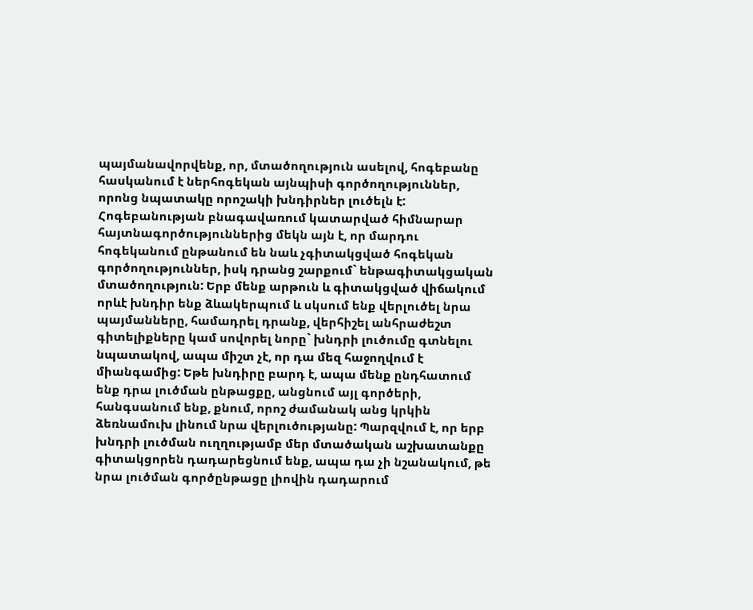պայմանավորվենք, որ, մտածողություն ասելով, հոգեբանը հասկանում է ներհոգեկան այնպիսի գործողություններ, որոնց նպատակը որոշակի խնդիրներ լուծելն է: Հոգեբանության բնագավառում կատարված հիմնարար հայտնագործություններից մեկն այն է, որ մարդու հոգեկանում ընթանում են նաև չգիտակցված հոգեկան գործողություններ, իսկ դրանց շարքում` ենթագիտակցական մտածողություն: Երբ մենք արթուն և գիտակցված վիճակում որևէ խնդիր ենք ձևակերպում և սկսում ենք վերլուծել նրա պայմանները, համադրել դրանք, վերհիշել անհրաժեշտ գիտելիքները կամ սովորել նորը` խնդրի լուծումը գտնելու նպատակով, ապա միշտ չէ, որ դա մեզ հաջողվում է միանգամից: Եթե խնդիրը բարդ է, ապա մենք ընդհատում ենք դրա լուծման ընթացքը, անցնում այլ գործերի, հանգսանում ենք, քնում, որոշ ժամանակ անց կրկին ձեռնամուխ լինում նրա վերլուծությանը: Պարզվում է, որ երբ խնդրի լուծման ուղղությամբ մեր մտածական աշխատանքը գիտակցորեն դադարեցնում ենք, ապա դա չի նշանակում, թե նրա լուծման գործընթացը լիովին դադարում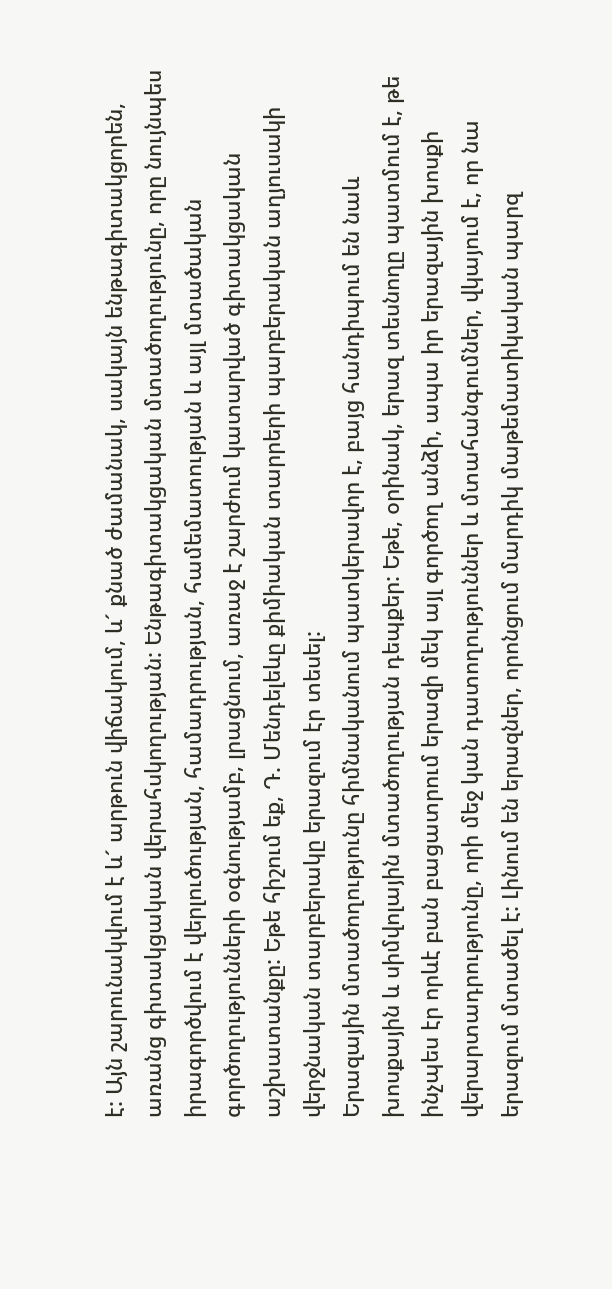է: Այն շարունակվում է և´ արթուն վիճակում, և´ քնած ժամանակ, սակայն ենթագիտակցորեն, առանց գիտակցական վերահսկողության: Ենթագիտակցական մտածողությունը, որը նույնպես իրագործվում է վերլուծության, համադրության, համեմատության և այլ մտածական գործողությունների օգնությամբ, լրացնում, առաջ է շարժում կատարված գիտակցական աշխատանքը: Եթե հիշում եք, Դ. Մենդելեևը քիմիական տարրերի պարբերական աղյուսակի վերջնական տարբերակը երազում էր տեսել:
Երազային մտածողությունը հիմնականում պատկերավոր է, բայց հանդիպում են նաև խոսքային և սիմվոլային մտածողության դեպքեր: Եթե, օրինակ, երազ տեսնողը պատմում է, թե ինչպես էր որևէ բան բացատրում երազի մեկ այլ գործող անձի, ապա իր երազային խոսքի վերարտադրությունը, որի մեջ կան դատողություններ և մտահանգումներ, վկայում է, որ նա երազում մտածել է: Լինում են երազներ, որոնցում մարդիկ մաթեմատիկական պարզ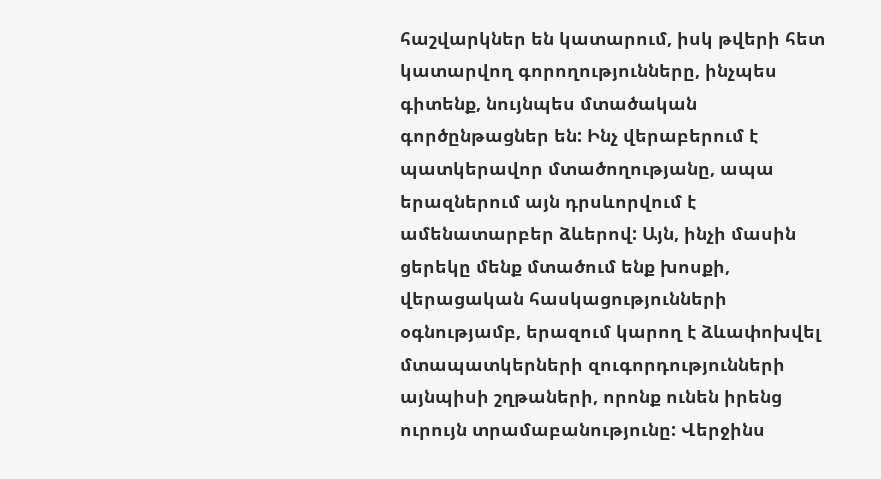հաշվարկներ են կատարում, իսկ թվերի հետ կատարվող գորողությունները, ինչպես գիտենք, նույնպես մտածական գործընթացներ են: Ինչ վերաբերում է պատկերավոր մտածողությանը, ապա երազներում այն դրսևորվում է ամենատարբեր ձևերով: Այն, ինչի մասին ցերեկը մենք մտածում ենք խոսքի, վերացական հասկացությունների օգնությամբ, երազում կարող է ձևափոխվել մտապատկերների զուգորդությունների այնպիսի շղթաների, որոնք ունեն իրենց ուրույն տրամաբանությունը: Վերջինս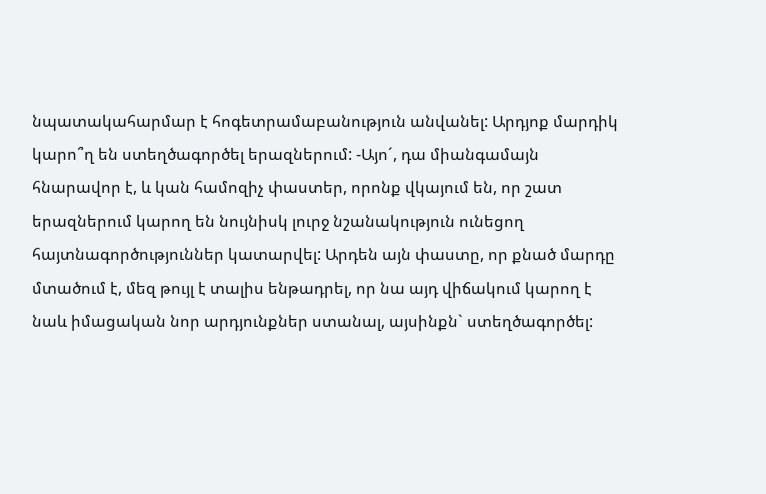նպատակահարմար է հոգետրամաբանություն անվանել: Արդյոք մարդիկ կարո՞ղ են ստեղծագործել երազներում: -Այո´, դա միանգամայն հնարավոր է, և կան համոզիչ փաստեր, որոնք վկայում են, որ շատ երազներում կարող են նույնիսկ լուրջ նշանակություն ունեցող հայտնագործություններ կատարվել: Արդեն այն փաստը, որ քնած մարդը մտածում է, մեզ թույլ է տալիս ենթադրել, որ նա այդ վիճակում կարող է նաև իմացական նոր արդյունքներ ստանալ, այսինքն` ստեղծագործել: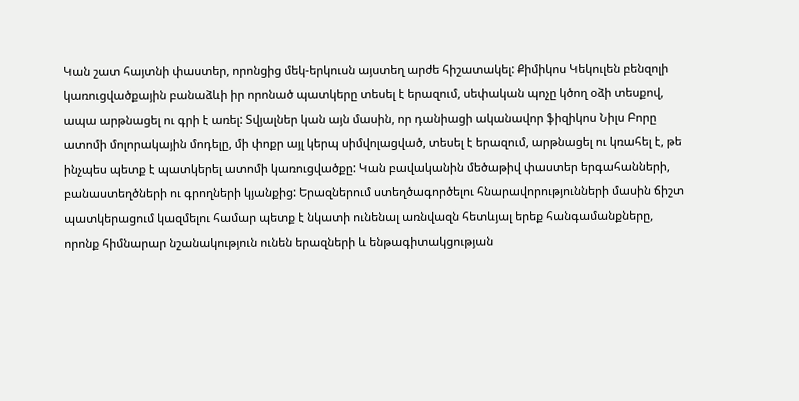Կան շատ հայտնի փաստեր, որոնցից մեկ-երկուսն այստեղ արժե հիշատակել: Քիմիկոս Կեկուլեն բենզոլի կառուցվածքային բանաձևի իր որոնած պատկերը տեսել է երազում, սեփական պոչը կծող օձի տեսքով, ապա արթնացել ու գրի է առել: Տվյալներ կան այն մասին, որ դանիացի ականավոր ֆիզիկոս Նիլս Բորը ատոմի մոլորակային մոդելը, մի փոքր այլ կերպ սիմվոլացված, տեսել է երազում, արթնացել ու կռահել է, թե ինչպես պետք է պատկերել ատոմի կառուցվածքը: Կան բավականին մեծաթիվ փաստեր երգահանների, բանաստեղծների ու գրողների կյանքից: Երազներում ստեղծագործելու հնարավորությունների մասին ճիշտ պատկերացում կազմելու համար պետք է նկատի ունենալ առնվազն հետևյալ երեք հանգամանքները, որոնք հիմնարար նշանակություն ունեն երազների և ենթագիտակցության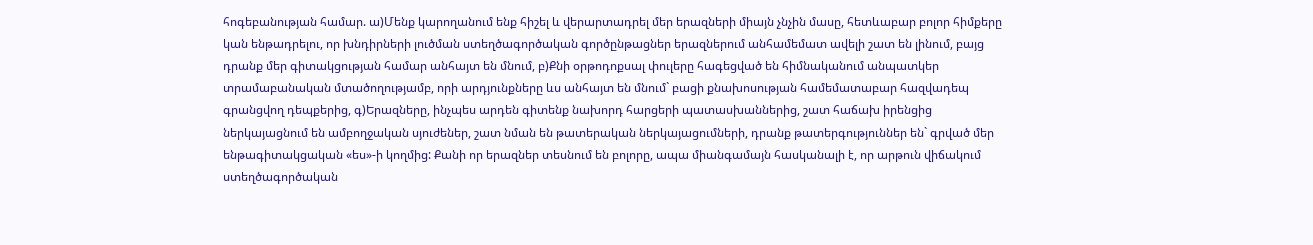հոգեբանության համար. ա)Մենք կարողանում ենք հիշել և վերարտադրել մեր երազների միայն չնչին մասը, հետևաբար բոլոր հիմքերը կան ենթադրելու, որ խնդիրների լուծման ստեղծագործական գործընթացներ երազներում անհամեմատ ավելի շատ են լինում, բայց դրանք մեր գիտակցության համար անհայտ են մնում, բ)Քնի օրթոդոքսալ փուլերը հագեցված են հիմնականում անպատկեր տրամաբանական մտածողությամբ, որի արդյունքները ևս անհայտ են մնում` բացի քնախոսության համեմատաբար հազվադեպ գրանցվող դեպքերից, գ)Երազները, ինչպես արդեն գիտենք նախորդ հարցերի պատասխաններից, շատ հաճախ իրենցից ներկայացնում են ամբողջական սյուժեներ, շատ նման են թատերական ներկայացումների, դրանք թատերգություններ են` գրված մեր ենթագիտակցական «ես»-ի կողմից: Քանի որ երազներ տեսնում են բոլորը, ապա միանգամայն հասկանալի է, որ արթուն վիճակում ստեղծագործական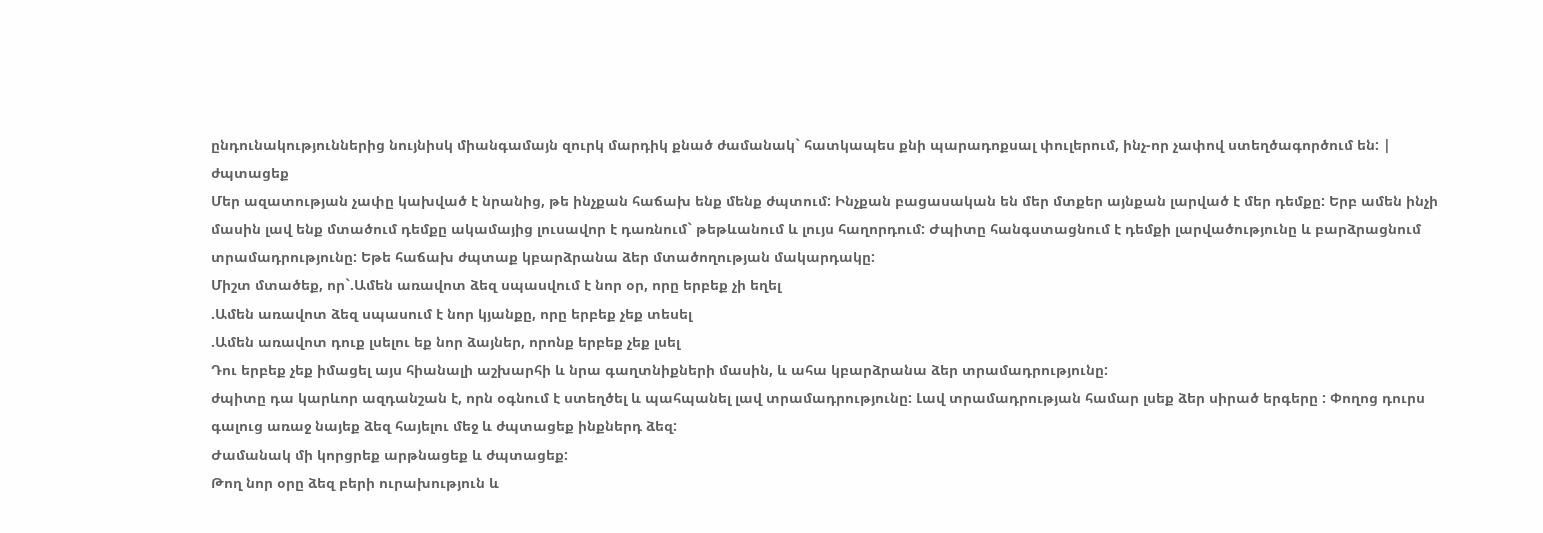ընդունակություններից նույնիսկ միանգամայն զուրկ մարդիկ քնած ժամանակ` հատկապես քնի պարադոքսալ փուլերում, ինչ-որ չափով ստեղծագործում են: |
ժպտացեք
Մեր ազատության չափը կախված է նրանից, թե ինչքան հաճախ ենք մենք ժպտում: Ինչքան բացասական են մեր մտքեր այնքան լարված է մեր դեմքը: Երբ ամեն ինչի մասին լավ ենք մտածում դեմքը ակամայից լուսավոր է դառնում` թեթևանում և լույս հաղորդում: Ժպիտը հանգստացնում է դեմքի լարվածությունը և բարձրացնում տրամադրությունը: Եթե հաճախ ժպտաք կբարձրանա ձեր մտածողության մակարդակը:
Միշտ մտածեք, որ`.Ամեն առավոտ ձեզ սպասվում է նոր օր, որը երբեք չի եղել
.Ամեն առավոտ ձեզ սպասում է նոր կյանքը, որը երբեք չեք տեսել
.Ամեն առավոտ դուք լսելու եք նոր ձայներ, որոնք երբեք չեք լսել
Դու երբեք չեք իմացել այս հիանալի աշխարհի և նրա գաղտնիքների մասին, և ահա կբարձրանա ձեր տրամադրությունը:
ժպիտը դա կարևոր ազդանշան է, որն օգնում է ստեղծել և պահպանել լավ տրամադրությունը: Լավ տրամադրության համար լսեք ձեր սիրած երգերը : Փողոց դուրս գալուց առաջ նայեք ձեզ հայելու մեջ և ժպտացեք ինքներդ ձեզ:
Ժամանակ մի կորցրեք արթնացեք և ժպտացեք:
Թող նոր օրը ձեզ բերի ուրախություն և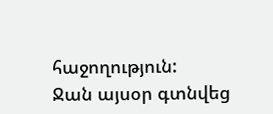հաջողություն:
Ջան այսօր գտնվեց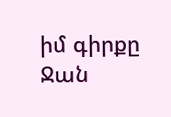իմ գիրքը
Ջան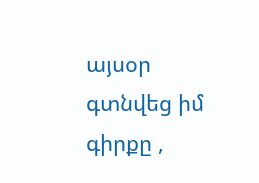այսօր գտնվեց իմ գիրքը ,